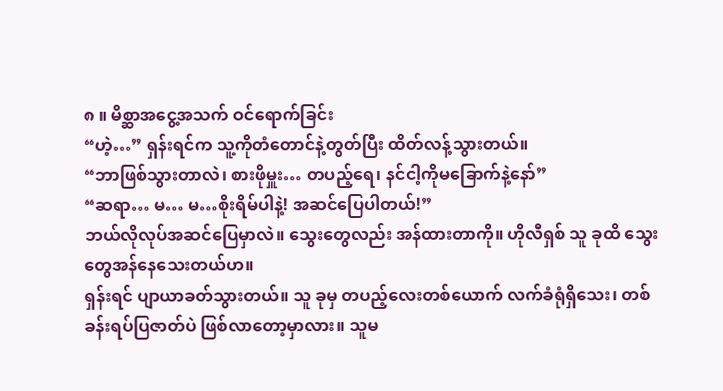၈ ။ မိစ္ဆာအငွေ့အသက် ဝင်ရောက်ခြင်း
“ဟဲ့…” ရှန်းရင်က သူ့ကိုတံတောင်နဲ့တွတ်ပြီး ထိတ်လန့်သွားတယ်။
“ဘာဖြစ်သွားတာလဲ၊ စားဖိုမှူး… တပည့်ရေ၊ နင်ငါ့ကိုမခြောက်နဲ့နော်”
“ဆရာ… မ… မ…စိုးရိမ်ပါနဲ့! အဆင်ပြေပါတယ်!”
ဘယ်လိုလုပ်အဆင်ပြေမှာလဲ။ သွေးတွေလည်း အန်ထားတာကို။ ဟိုလီရှစ် သူ ခုထိ သွေးတွေအန်နေသေးတယ်ဟ။
ရှန်းရင် ပျာယာခတ်သွားတယ်။ သူ ခုမှ တပည့်လေးတစ်ယောက် လက်ခံရုံရှိသေး၊ တစ်ခန်းရပ်ပြဇာတ်ပဲ ဖြစ်လာတော့မှာလား။ သူမ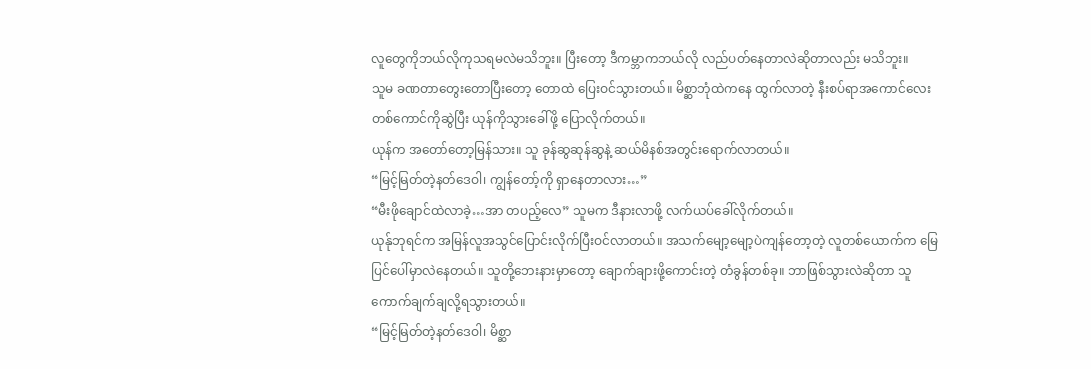လူတွေကိုဘယ်လိုကုသရမလဲမသိဘူး။ ပြီးတော့ ဒီကမ္ဘာကဘယ်လို လည်ပတ်နေတာလဲဆိုတာလည်း မသိဘူး။
သူမ ခဏတာတွေးတောပြီးတော့ တောထဲ ပြေးဝင်သွားတယ်။ မိစ္ဆာဘုံထဲကနေ ထွက်လာတဲ့ နီးစပ်ရာအကောင်လေးတစ်ကောင်ကိုဆွဲပြီး ယုန်ကိုသွားခေါ်ဖို့ ပြောလိုက်တယ်။
ယုန်က အတော်တော့မြန်သား။ သူ ခုန်ဆွဆုန်ဆွနဲ့ ဆယ်မိနစ်အတွင်းရောက်လာတယ်။
“မြင့်မြတ်တဲ့နတ်ဒေဝါ၊ ကျွန်တော့်ကို ရှာနေတာလား…”
“မီးဖိုချောင်ထဲလာခဲ့…အာ တပည့်လေ” သူမက ဒီနားလာဖို့ လက်ယပ်ခေါ်လိုက်တယ်။
ယုန်ုဘုရင်က အမြန်လူအသွင်ပြောင်းလိုက်ပြီးဝင်လာတယ်။ အသက်မျော့မျော့ပဲကျန်တော့တဲ့ လူတစ်ယောက်က မြေပြင်ပေါ်မှာလဲနေတယ်။ သူတို့ဘေးနားမှာတော့ ချောက်ချားဖို့ကောင်းတဲ့ တံခွန်တစ်ခု။ ဘာဖြစ်သွားလဲဆိုတာ သူကောက်ချက်ချလို့ရသွားတယ်။
“မြင့်မြတ်တဲ့နတ်ဒေဝါ၊ မိစ္ဆာ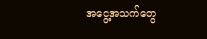အငွေ့အသက်တွေ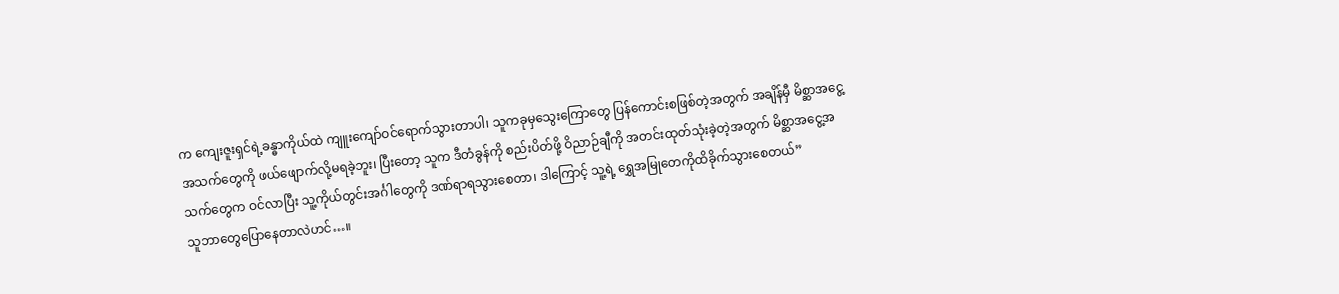က ကျေးဇူးရှင်ရဲ့ခန္ဓာကိုယ်ထဲ ကျူးကျော်ဝင်ရောက်သွားတာပါ၊ သူကခုမှသွေးကြောတွေ ပြန်ကောင်းစဖြစ်တဲ့အတွက် အချိန်မှီ မိစ္ဆာအငွေ့အသက်တွေကို ဖယ်ဖျောက်လို့မရခဲ့ဘူး၊ ပြီးတော့ သူက ဒီတံခွန်ကို စည်းပိတ်ဖို့ ဝိညာဉ်ချီကို အတင်းထုတ်သုံးခဲ့တဲ့အတွက် မိစ္ဆာအငွေ့အသက်တွေက ဝင်လာပြီး သူ့ကိုယ်တွင်းအင်္ဂါတွေကို ဒဏ်ရာရသွားစေတာ၊ ဒါကြောင့် သူ့ရဲ့ ရွှေအမြုတေကိုထိခိုက်သွားစေတယ်”
သူဘာတွေပြောနေတာလဲဟင်…။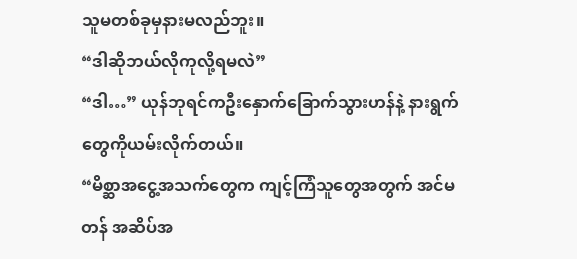သူမတစ်ခုမှနားမလည်ဘူး။
“ဒါဆိုဘယ်လိုကုလို့ရမလဲ”
“ဒါ…” ယုန်ဘုရင်ကဦးနှောက်ခြောက်သွားဟန်နဲ့ နားရွက်တွေကိုယမ်းလိုက်တယ်။
“မိစ္ဆာအငွေ့အသက်တွေက ကျင့်ကြံသူတွေအတွက် အင်မတန် အဆိပ်အ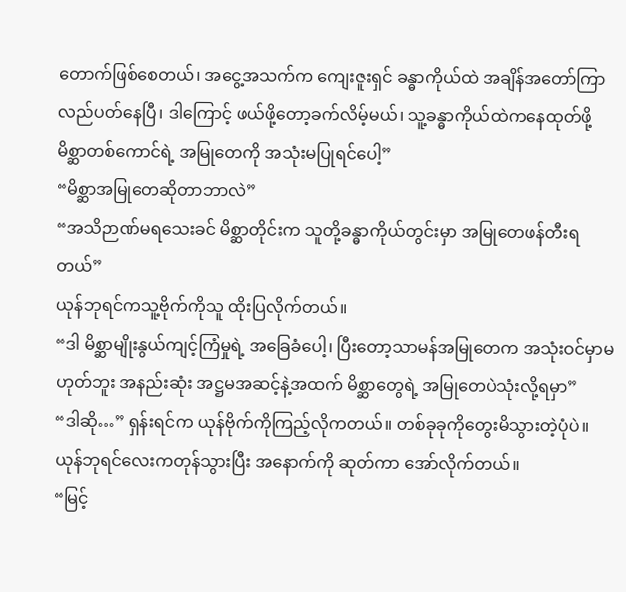တောက်ဖြစ်စေတယ်၊ အငွေ့အသက်က ကျေးဇူးရှင် ခန္ဓာကိုယ်ထဲ အချိန်အတော်ကြာ လည်ပတ်နေပြီ၊ ဒါကြောင့် ဖယ်ဖို့တော့ခက်လိမ့်မယ်၊ သူ့ခန္ဓာကိုယ်ထဲကနေထုတ်ဖို့ မိစ္ဆာတစ်ကောင်ရဲ့ အမြုတေကို အသုံးမပြုရင်ပေါ့”
“မိစ္ဆာအမြုတေဆိုတာဘာလဲ”
“အသိဉာဏ်မရသေးခင် မိစ္ဆာတိုင်းက သူတို့ခန္ဓာကိုယ်တွင်းမှာ အမြုတေဖန်တီးရတယ်”
ယုန်ဘုရင်ကသူ့ဗိုက်ကိုသူ ထိုးပြလိုက်တယ်။
“ဒါ မိစ္ဆာမျိုးနွယ်ကျင့်ကြံမှုရဲ့ အခြေခံပေါ့၊ ပြီးတော့သာမန်အမြုတေက အသုံးဝင်မှာမဟုတ်ဘူး အနည်းဆုံး အဋ္ဌမအဆင့်နဲ့အထက် မိစ္ဆာတွေရဲ့ အမြုတေပဲသုံးလို့ရမှာ”
“ဒါဆို…” ရှန်းရင်က ယုန်ဗိုက်ကိုကြည့်လိုကတယ်။ တစ်ခုခုကိုတွေးမိသွားတဲ့ပုံပဲ။
ယုန်ဘုရင်လေးကတုန်သွားပြီး အနောက်ကို ဆုတ်ကာ အော်လိုက်တယ်။
“မြင့်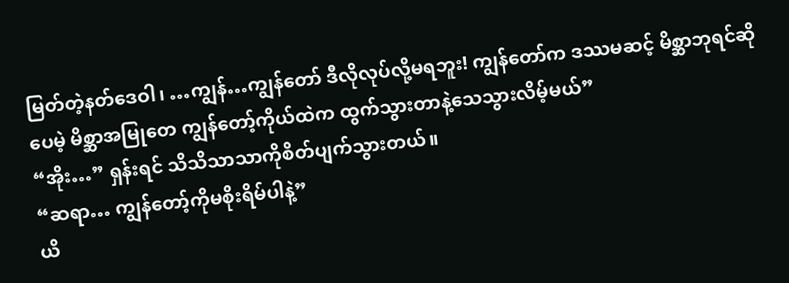မြတ်တဲ့နတ်ဒေဝါ၊ …ကျွန်…ကျွန်တော် ဒီလိုလုပ်လို့မရဘူး! ကျွန်တော်က ဒဿမဆင့် မိစ္ဆာဘုရင်ဆိုပေမဲ့ မိစ္ဆာအမြုတေ ကျွန်တော့်ကိုယ်ထဲက ထွက်သွားတာနဲ့သေသွားလိမ့်မယ်”
“အိုး…” ရှန်းရင် သိသိသာသာကိုစိတ်ပျက်သွားတယ်။
“ဆရာ… ကျွန်တော့်ကိုမစိုးရိမ်ပါနဲ့”
ယိ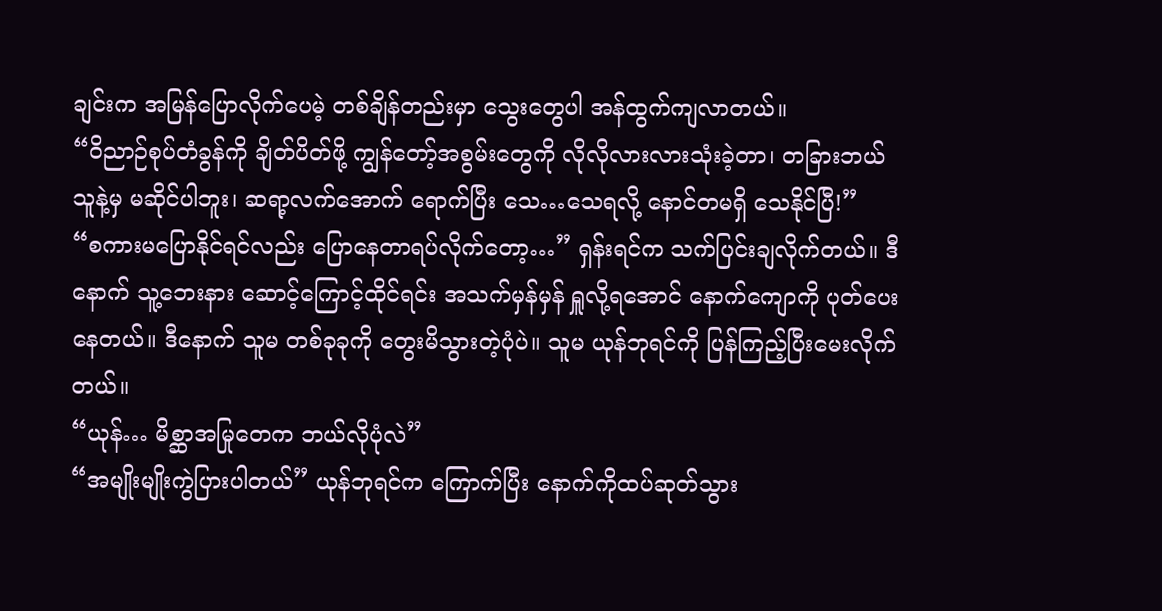ချင်းက အမြန်ပြောလိုက်ပေမဲ့ တစ်ချိန်တည်းမှာ သွေးတွေပါ အန်ထွက်ကျလာတယ်။
“ဝိညာဉ်စုပ်တံခွန်ကို ချိတ်ပိတ်ဖို့ ကျွန်တော့်အစွမ်းတွေကို လိုလိုလားလားသုံးခဲ့တာ၊ တခြားဘယ်သူနဲ့မှ မဆိုင်ပါဘူး၊ ဆရာ့လက်အောက် ရောက်ပြီး သေ…သေရလို့ နောင်တမရှိ သေနိုင်ပြီ!”
“စကားမပြောနိုင်ရင်လည်း ပြောနေတာရပ်လိုက်တော့…” ရှန်းရင်က သက်ပြင်းချလိုက်တယ်။ ဒီနောက် သူ့ဘေးနား ဆောင့်ကြောင့်ထိုင်ရင်း အသက်မှန်မှန် ရှူလို့ရအောင် နောက်ကျောကို ပုတ်ပေးနေတယ်။ ဒီနောက် သူမ တစ်ခုခုကို တွေးမိသွားတဲ့ပုံပဲ။ သူမ ယုန်ဘုရင်ကို ပြန်ကြည့်ပြီးမေးလိုက်တယ်။
“ယုန်… မိစ္ဆာအမြုတေက ဘယ်လိုပုံလဲ”
“အမျိုးမျိုးကွဲပြားပါတယ်” ယုန်ဘုရင်က ကြောက်ပြီး နောက်ကိုထပ်ဆုတ်သွား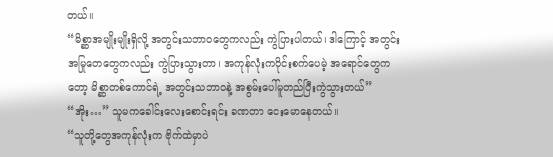တယ်။
“မိစ္ဆာအမျိုးမျိုးရှိလို့ အတွင်းသဘာဝတွေကလည်း ကွဲပြားပါတယ်၊ ဒါကြောင့် အတွင်းအမြုတေတွေကလည်း ကွဲပြားသွားတာ၊ အကုန်လုံးကဝိုင်းစက်ပေမဲ့ အရောင်တွေကတော့ မိစ္ဆာတစ်ကောင်ရဲ့ အတွင်းသဘာဝနဲ့ အစွမ်းပေါ်မူတည်ပြီးကွဲသွားတယ်”
“အိုး…” သူမကခေါင်းလေးစောင်းရင်း ခဏတာ ငေးမောနေတယ်။
“သူတို့တွေအကုန်လုံးက ဗိုက်ထဲမှာပဲ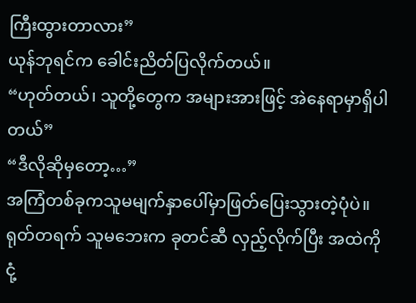ကြီးထွားတာလား”
ယုန်ဘုရင်က ခေါင်းညိတ်ပြလိုက်တယ်။
“ဟုတ်တယ်၊ သူတို့တွေက အများအားဖြင့် အဲနေရာမှာရှိပါတယ်”
“ဒီလိုဆိုမှတော့…”
အကြံတစ်ခုကသူမမျက်နှာပေါ်မှာဖြတ်ပြေးသွားတဲ့ပုံပဲ။ ရုတ်တရက် သူမဘေးက ခုတင်ဆီ လှည့်လိုက်ပြီး အထဲကို ငုံ့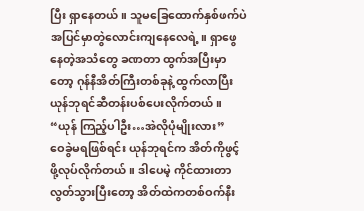ပြီး ရှာနေတယ်။ သူမခြေထောက်နှစ်ဖက်ပဲ အပြင်မှာတွဲလောင်းကျနေလေရဲ့။ ရှာဖွေနေတဲ့အသံတွေ ခဏတာ ထွက်အပြီးမှာတော့ ဂုန်နီအိတ်ကြီးတစ်ခုနဲ့ ထွက်လာပြီး ယုန်ဘုရင်ဆီတန်းပစ်ပေးလိုက်တယ်။
“ယုန် ကြည့်ပါဦး…အဲလိုပုံမျိုးလား”
ဝေခွဲမရဖြစ်ရင်း ယုန်ဘုရင်က အိတ်ကိုဖွင့်ဖို့လုပ်လိုက်တယ်။ ဒါပေမဲ့ ကိုင်ထားတာလွတ်သွားပြီးတော့ အိတ်ထဲကတစ်ဝက်နီး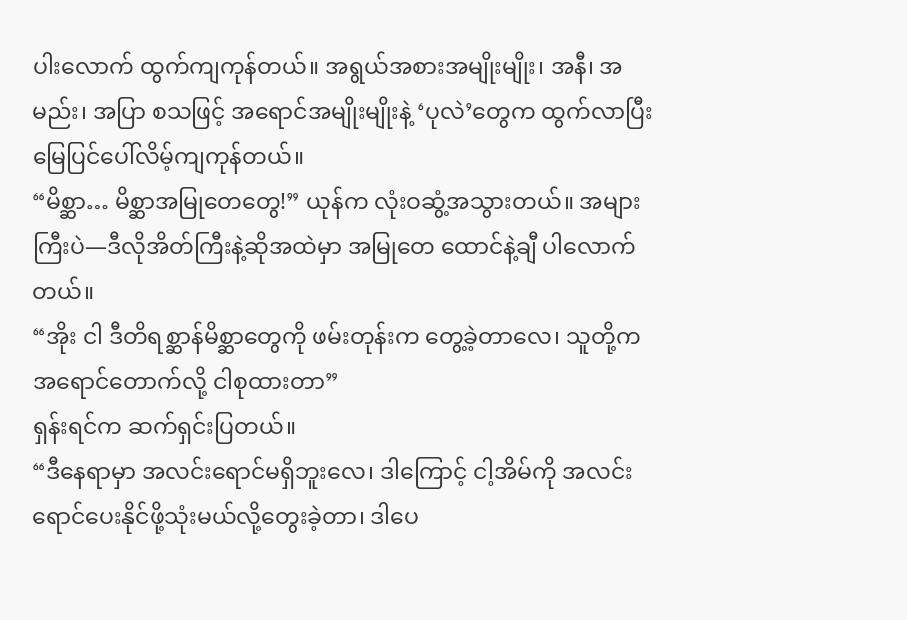ပါးလောက် ထွက်ကျကုန်တယ်။ အရွယ်အစားအမျိုးမျိုး၊ အနီ၊ အမည်း၊ အပြာ စသဖြင့် အရောင်အမျိုးမျိုးနဲ့ ‘ပုလဲ’တွေက ထွက်လာပြီး မြေပြင်ပေါ်လိမ့်ကျကုန်တယ်။
“မိစ္ဆာ… မိစ္ဆာအမြုတေတွေ!” ယုန်က လုံးဝဆွံ့အသွားတယ်။ အများကြီးပဲ—ဒီလိုအိတ်ကြီးနဲ့ဆိုအထဲမှာ အမြုတေ ထောင်နဲ့ချီ ပါလောက်တယ်။
“အိုး ငါ ဒီတိရစ္ဆာန်မိစ္ဆာတွေကို ဖမ်းတုန်းက တွေ့ခဲ့တာလေ၊ သူတို့က အရောင်တောက်လို့ ငါစုထားတာ”
ရှန်းရင်က ဆက်ရှင်းပြတယ်။
“ဒီနေရာမှာ အလင်းရောင်မရှိဘူးလေ၊ ဒါကြောင့် ငါ့အိမ်ကို အလင်းရောင်ပေးနိုင်ဖို့သုံးမယ်လို့တွေးခဲ့တာ၊ ဒါပေ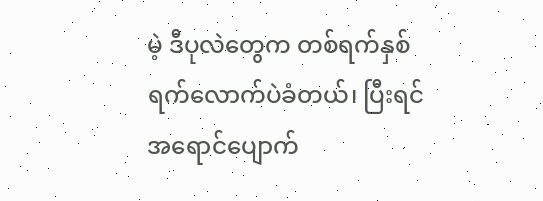မဲ့ ဒီပုလဲတွေက တစ်ရက်နှစ်ရက်လောက်ပဲခံတယ်၊ ပြီးရင် အရောင်ပျောက်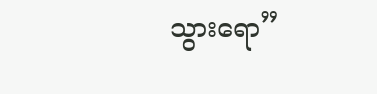သွားရော”